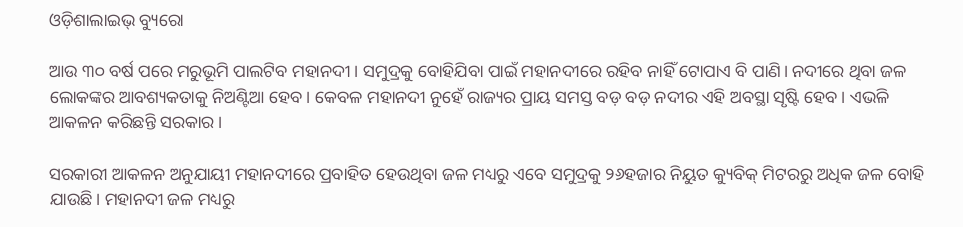ଓଡ଼ିଶାଲାଇଭ୍ ବ୍ୟୁରୋ

ଆଉ ୩୦ ବର୍ଷ ପରେ ମରୁଭୂମି ପାଲଟିବ ମହାନଦୀ। ସମୁଦ୍ରକୁ ବୋହିଯିବା ପାଇଁ ମହାନଦୀରେ ରହିବ ନାହିଁ ଟୋପାଏ ବି ପାଣି। ନଦୀରେ ଥିବା ଜଳ ଲୋକଙ୍କର ଆବଶ୍ୟକତାକୁ ନିଅଣ୍ଟିଆ ହେବ। କେବଳ ମହାନଦୀ ନୁହେଁ ରାଜ୍ୟର ପ୍ରାୟ ସମସ୍ତ ବଡ଼ ବଡ଼ ନଦୀର ଏହି ଅବସ୍ଥା ସୃଷ୍ଟି ହେବ। ଏଭଳି ଆକଳନ କରିଛନ୍ତି ସରକାର।

ସରକାରୀ ଆକଳନ ଅନୁଯାୟୀ ମହାନଦୀରେ ପ୍ରବାହିତ ହେଉଥିବା ଜଳ ମଧ୍ୟରୁ ଏବେ ସମୁଦ୍ରକୁ ୨୬ହଜାର ନିୟୁତ କ୍ୟୁବିକ୍‌ ମିଟରରୁ ଅଧିକ ଜଳ ବୋହି ଯାଉଛି। ମହାନଦୀ ଜଳ ମଧ୍ୟରୁ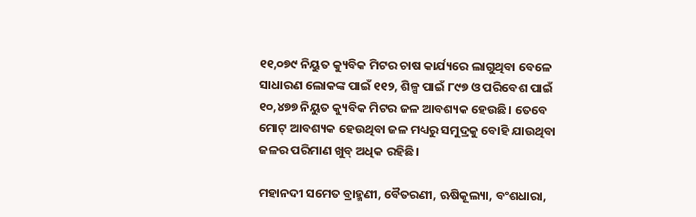୧୧,୦୭୯ ନିୟୁତ କ୍ୟୁବିକ ମିଟର ଚାଷ କାର୍ଯ୍ୟରେ ଲାଗୁଥିବା ବେଳେ ସାଧାରଣ ଲୋକଙ୍କ ପାଇଁ ୧୧୨, ଶିଳ୍ପ ପାଇଁ ୮୯୭ ଓ ପରିବେଶ ପାଇଁ ୧୦,୪୭୭ ନିୟୁତ କ୍ୟୁବିକ ମିଟର ଜଳ ଆବଶ୍ୟକ ହେଉଛି। ତେବେ ମୋଟ୍‌ ଆବଶ୍ୟକ ହେଉଥିବା ଜଳ ମଧ୍ୟରୁ ସମୁଦ୍ରକୁ ବୋହି ଯାଉଥିବା ଜଳର ପରିମାଣ ଖୁବ୍ ଅଧିକ ରହିଛି।

ମହାନଦୀ ସମେତ ବ୍ରାହ୍ମଣୀ, ବୈତରଣୀ, ଋଷିକୂଲ୍ୟା, ବଂଶଧାରା,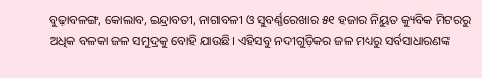ବୁଢ଼ାବଳଙ୍ଗ, କୋଲାବ, ଇନ୍ଦ୍ରାବତୀ, ନାଗାବଳୀ ଓ ସୁବର୍ଣ୍ଣରେଖାର ୫୧ ହଜାର ନିୟୁତ କ୍ୟୁବିକ ମିଟରରୁ ଅଧିକ ବଳକା ଜଳ ସମୁଦ୍ରକୁ ବୋହି ଯାଉଛି। ଏହିସବୁ ନଦୀଗୁଡ଼ିକର ଜଳ ମଧ୍ୟରୁ ସର୍ବସାଧାରଣଙ୍କ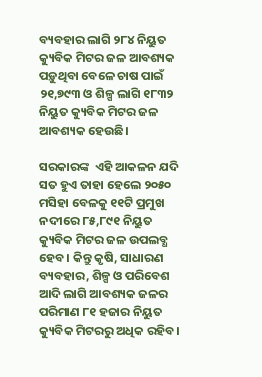ବ୍ୟବହାର ଲାଗି ୨୮୪ ନିୟୁତ କ୍ୟୁବିକ ମିଟର ଜଳ ଆବଶ୍ୟକ ପଡ଼ୁଥିବା ବେଳେ ଚାଷ ପାଇଁ ୨୧,୭୯୩ ଓ ଶିଳ୍ପ ଲାଗି ୧୮୩୨ ନିୟୁତ କ୍ୟୁବିକ ମିଟର ଜଳ ଆବଶ୍ୟକ ହେଉଛି।

ସରକାରଙ୍କ  ଏହି ଆକଳନ ଯଦି ସତ ହୁଏ ତାହା ହେଲେ ୨୦୫୦ ମସିହା ବେଳକୁ ୧୧ଟି ପ୍ରମୁଖ ନଦୀରେ ୮୫,୮୯୧ ନିୟୁତ କ୍ୟୁବିକ ମିଟର ଜଳ ଉପଲବ୍ଧ ହେବ। କିନ୍ତୁ କୃଷି, ସାଧାରଣ ବ୍ୟବହାର, ଶିଳ୍ପ ଓ ପରିବେଶ ଆଦି ଲାଗି ଆବଶ୍ୟକ ଜଳର ପରିମାଣ ୮୧ ହଜାର ନିୟୁତ କ୍ୟୁବିକ ମିଟରରୁ ଅଧିକ ରହିବ।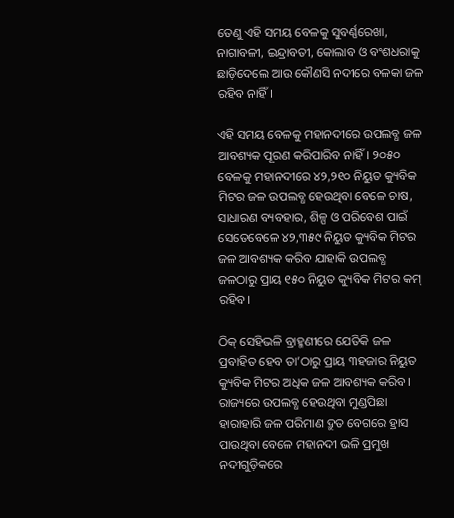ତେଣୁ ଏହି ସମୟ ବେଳକୁ ସୁବର୍ଣ୍ଣରେଖା, ନାଗାବଳୀ, ଇନ୍ଦ୍ରାବତୀ, କୋଲାବ ଓ ବଂଶଧରାକୁ ଛାଡ଼ିଦେଲେ ଆଉ କୌଣସି ନଦୀରେ ବଳକା ଜଳ ରହିବ ନାହିଁ।

ଏହି ସମୟ ବେଳକୁ ମହାନଦୀରେ ଉପଲବ୍ଧ ଜଳ ଆବଶ୍ୟକ ପୂରଣ କରିପାରିବ ନାହିଁ। ୨୦୫୦ ବେଳକୁ ମହାନଦୀରେ ୪୨,୨୧୦ ନିୟୁତ କ୍ୟୁବିକ ମିଟର ଜଳ ଉପଲବ୍ଧ ହେଉଥିବା ବେଳେ ଚାଷ, ସାଧାରଣ ବ୍ୟବହାର, ଶିଳ୍ପ ଓ ପରିବେଶ ପାଇଁ ସେତେବେଳେ ୪୨,୩୫୯ ନିୟୁତ କ୍ୟୁବିକ ମିଟର ଜଳ ଆବଶ୍ୟକ କରିବ ଯାହାକି ଉପଲବ୍ଧ ଜଳଠାରୁ ପ୍ରାୟ ୧୫୦ ନିୟୁତ କ୍ୟୁବିକ ମିଟର କମ୍‍ ରହିବ।

ଠିକ୍ ସେହିଭଳି ବ୍ରାହ୍ମଣୀରେ ଯେତିକି ଜଳ ପ୍ରବାହିତ ହେବ ତା’ଠାରୁ ପ୍ରାୟ ୩ହଜାର ନିୟୁତ କ୍ୟୁବିକ ମିଟର ଅଧିକ ଜଳ ଆବଶ୍ୟକ କରିବ। ରାଜ୍ୟରେ ଉପଲବ୍ଧ ହେଉଥିବା ମୁଣ୍ଡପିଛା ହାରାହାରି ଜଳ ପରିମାଣ ଦ୍ରୁତ ବେଗରେ ହ୍ରାସ ପାଉଥିବା ବେଳେ ମହାନଦୀ ଭଳି ପ୍ରମୁଖ ନଦୀଗୁଡ଼ିକରେ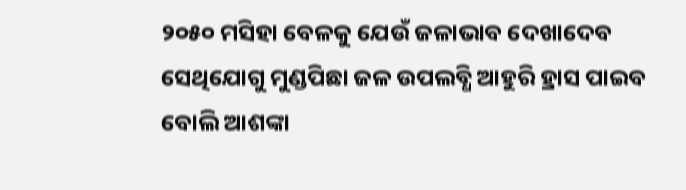୨୦୫୦ ମସିହା ବେଳକୁ ଯେଉଁ ଜଳାଭାବ ଦେଖାଦେବ ସେଥିଯୋଗୁ ମୁଣ୍ଡପିଛା ଜଳ ଉପଲବ୍ଧି ଆହୁରି ହ୍ରାସ ପାଇବ ବୋଲି ଆଶଙ୍କା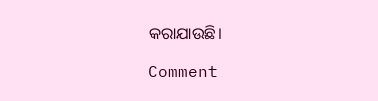କରାଯାଉଛି।

Comment